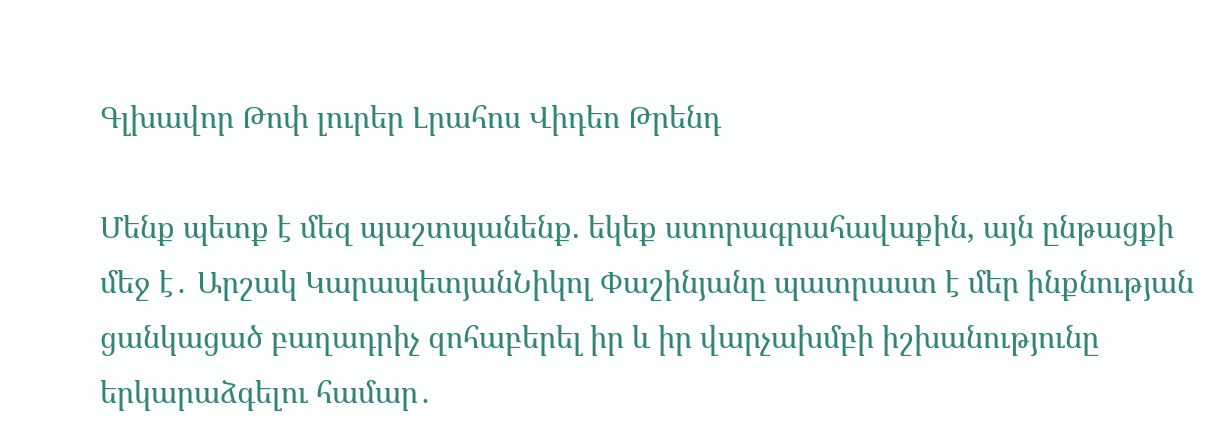Գլխավոր Թոփ լուրեր Լրահոս Վիդեո Թրենդ

Մենք պետք է մեզ պաշտպանենք. եկեք ստորագրահավաքին, այն ընթացքի մեջ է․ Արշակ ԿարապետյանՆիկոլ Փաշինյանը պատրաստ է մեր ինքնության ցանկացած բաղադրիչ զոհաբերել իր և իր վարչախմբի իշխանությունը երկարաձգելու համար․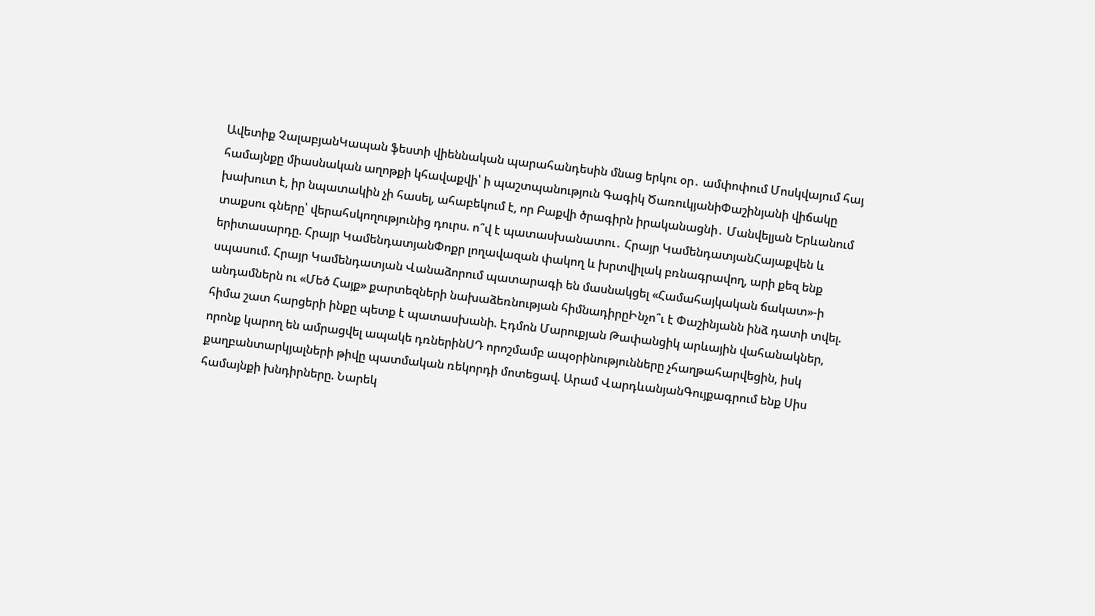Ավետիք ՉալաբյանԿապան ֆեստի վիեննական պարահանդեսին մնաց երկու օր․ ամփոփում Մոսկվայում հայ համայնքը միասնական աղոթքի կհավաքվի՝ ի պաշտպանություն Գագիկ ԾառուկյանիՓաշինյանի վիճակը խախուտ է, իր նպատակին չի հասել, ահաբեկում է, որ Բաքվի ծրագիրն իրականացնի․ Մանվելյան Երևանում տաքսու գները՝ վերահսկողությունից դուրս. ո՞վ է պատասխանատու․ Հրայր ԿամենդատյանՀայաքվեն և երիտասարդը. Հրայր ԿամենդատյանՓոքր լողավազան փակող և խրտվիլակ բռնագրավող, արի քեզ ենք սպասում. Հրայր Կամենդատյան Վանաձորում պատարագի են մասնակցել «Համահայկական ճակատ»-ի անդամներն ու «Մեծ Հայք» քարտեզների նախաձեռնության հիմնադիրըԻնչո՞ւ է Փաշինյանն ինձ դատի տվել. հիմա շատ հարցերի ինքը պետք է պատասխանի. Էդմոն Մարուքյան Թափանցիկ արևային վահանակներ, որոնք կարող են ամրացվել ապակե դռներինՍԴ որոշմամբ ապօրինությունները չհաղթահարվեցին, իսկ քաղբանտարկյալների թիվը պատմական ռեկորդի մոտեցավ. Արամ ՎարդևանյանԳույքագրում ենք Սիս համայնքի խնդիրները. Նարեկ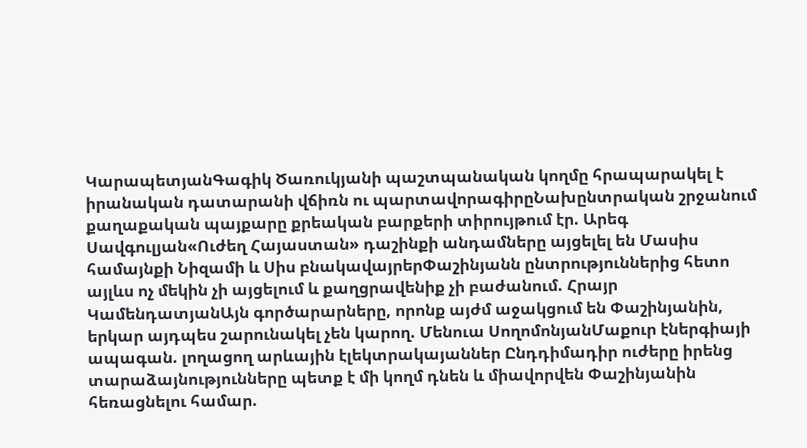ԿարապետյանԳագիկ Ծառուկյանի պաշտպանական կողմը հրապարակել է իրանական դատարանի վճիռն ու պարտավորագիրըՆախընտրական շրջանում քաղաքական պայքարը քրեական բարքերի տիրույթում էր. Արեգ Սավգուլյան«Ուժեղ Հայաստան» դաշինքի անդամները այցելել են Մասիս համայնքի Նիզամի և Սիս բնակավայրերՓաշինյանն ընտրություններից հետո այլևս ոչ մեկին չի այցելում և քաղցրավենիք չի բաժանում. Հրայր ԿամենդատյանԱյն գործարարները, որոնք այժմ աջակցում են Փաշինյանին, երկար այդպես շարունակել չեն կարող. Մենուա ՍողոմոնյանՄաքուր էներգիայի ապագան. լողացող արևային էլեկտրակայաններ Ընդդիմադիր ուժերը իրենց տարաձայնությունները պետք է մի կողմ դնեն և միավորվեն Փաշինյանին հեռացնելու համար.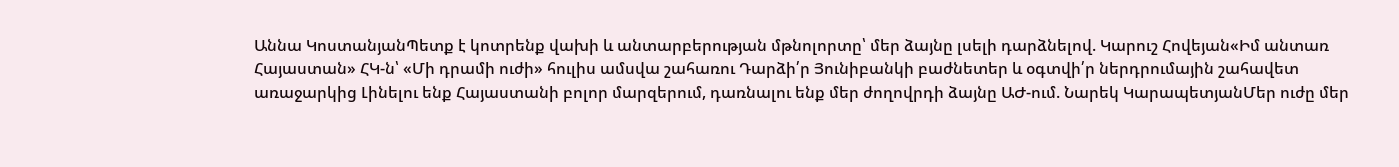Աննա ԿոստանյանՊետք է կոտրենք վախի և անտարբերության մթնոլորտը՝ մեր ձայնը լսելի դարձնելով. Կարուշ Հովեյան«Իմ անտառ Հայաստան» ՀԿ-ն՝ «Մի դրամի ուժի» հուլիս ամսվա շահառու Դարձի՛ր Յունիբանկի բաժնետեր և օգտվի՛ր ներդրումային շահավետ առաջարկից Լինելու ենք Հայաստանի բոլոր մարզերում, դառնալու ենք մեր ժողովրդի ձայնը ԱԺ-ում. Նարեկ ԿարապետյանՄեր ուժը մեր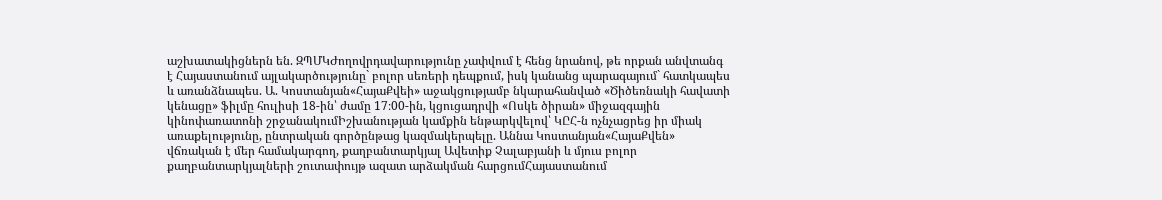աշխատակիցներն են. ԶՊՄԿԺողովրդավարությունը չափվում է հենց նրանով, թե որքան անվտանգ է Հայաստանում այլակարծությունը` բոլոր սեռերի դեպքում, իսկ կանանց պարագայում` հատկապես և առանձնապես. Ա. Կոստանյան«ՀայաՔվեի» աջակցությամբ նկարահանված «Ծիծեռնակի հավատի կենացը» ֆիլմը հուլիսի 18-ին՝ ժամը 17։00-ին, կցուցադրվի «Ոսկե ծիրան» միջազգային կինոփառատոնի շրջանակումԻշխանության կամքին ենթարկվելով՝ ԿԸՀ-ն ոչնչացրեց իր միակ առաքելությունը, ընտրական գործընթաց կազմակերպելը. Աննա Կոստանյան«ՀայաՔվեն» վճռական է մեր համակարգող, քաղբանտարկյալ Ավետիք Չալաբյանի և մյուս բոլոր քաղբանտարկյալների շուտափույթ ազատ արձակման հարցումՀայաստանում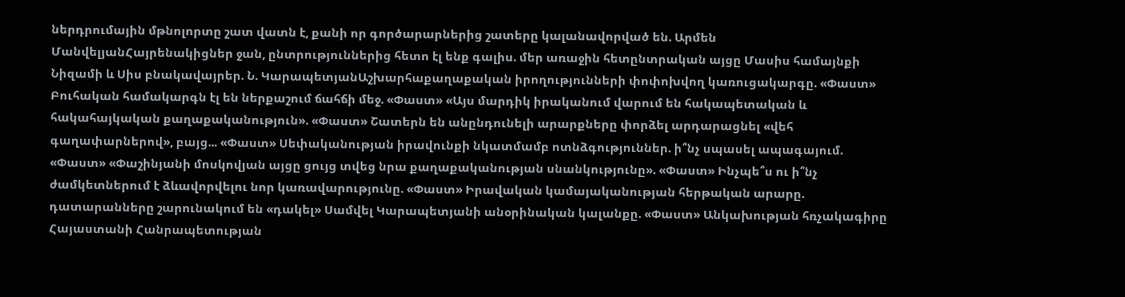ներդրումային մթնոլորտը շատ վատն է, քանի որ գործարարներից շատերը կալանավորված են. Արմեն ՄանվելյանՀայրենակիցներ ջան, ընտրություններից հետո էլ ենք գալիս. մեր առաջին հետընտրական այցը Մասիս համայնքի Նիզամի և Սիս բնակավայրեր. Ն. ԿարապետյանԱշխարհաքաղաքական իրողությունների փոփոխվող կառուցակարգը. «Փաստ» Բուհական համակարգն էլ են ներքաշում ճահճի մեջ. «Փաստ» «Այս մարդիկ իրականում վարում են հակապետական և հակահայկական քաղաքականություն». «Փաստ» Շատերն են անընդունելի արարքները փորձել արդարացնել «վեհ գաղափարներով», բայց... «Փաստ» Սեփականության իրավունքի նկատմամբ ոտնձգություններ. ի՞նչ սպասել ապագայում. «Փաստ» «Փաշինյանի մոսկովյան այցը ցույց տվեց նրա քաղաքականության սնանկությունը». «Փաստ» Ինչպե՞ս ու ի՞նչ ժամկետներում է ձևավորվելու նոր կառավարությունը. «Փաստ» Իրավական կամայականության հերթական արարը. դատարանները շարունակում են «դակել» Սամվել Կարապետյանի անօրինական կալանքը. «Փաստ» Անկախության հռչակագիրը Հայաստանի Հանրապետության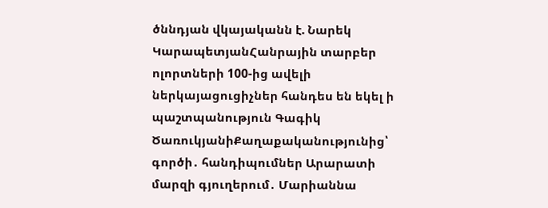ծննդյան վկայականն է. Նարեկ ԿարապետյանՀանրային տարբեր ոլորտների 100-ից ավելի ներկայացուցիչներ հանդես են եկել ի պաշտպանություն Գագիկ ԾառուկյանիՔաղաքականությունից՝ գործի․ հանդիպումներ Արարատի մարզի գյուղերում․ Մարիաննա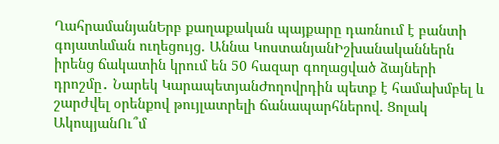ՂահրամանյանԵրբ քաղաքական պայքարը դառնում է բանտի գոյատևման ուղեցույց. Աննա ԿոստանյանԻշխանականներն իրենց ճակատին կրում են 50 հազար գողացված ձայների դրոշմը․ Նարեկ ԿարապետյանԺողովրդին պետք է համախմբել և շարժվել օրենքով թույլատրելի ճանապարհներով. Ցոլակ ԱկոպյանՈւ՞մ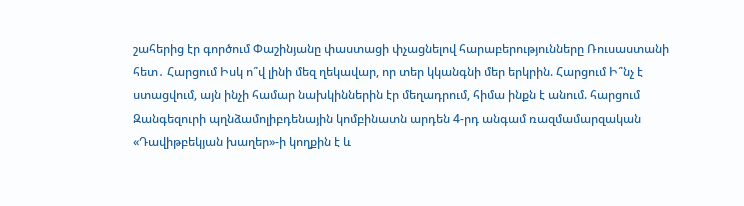շահերից էր գործում Փաշինյանը փաստացի փչացնելով հարաբերությունները Ռուսաստանի հետ․ Հարցում Իսկ ո՞վ լինի մեզ ղեկավար, որ տեր կկանգնի մեր երկրին. Հարցում Ի՞նչ է ստացվում, այն ինչի համար նախկիններին էր մեղադրում, հիմա ինքն է անում. հարցում Զանգեզուրի պղնձամոլիբդենային կոմբինատն արդեն 4-րդ անգամ ռազմամարզական «Դավիթբեկյան խաղեր»-ի կողքին է և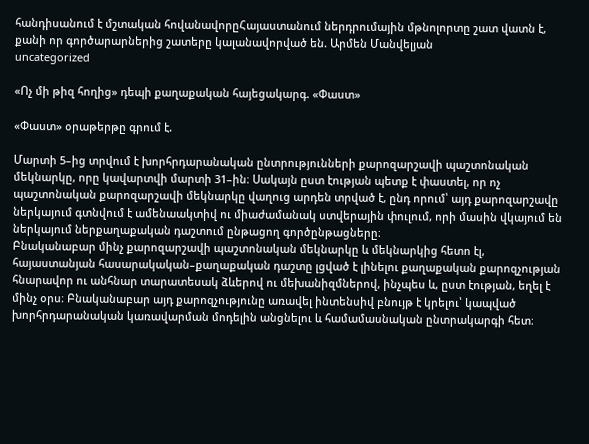հանդիսանում է մշտական հովանավորըՀայաստանում ներդրումային մթնոլորտը շատ վատն է, քանի որ գործարարներից շատերը կալանավորված են. Արմեն Մանվելյան
uncategorized

«Ոչ մի թիզ հողից» դեպի քաղաքական հայեցակարգ. «Փաստ»

«Փաստ» օրաթերթը գրում է.

Մարտի 5–ից տրվում է խորհրդարանական ընտրությունների քարոզարշավի պաշտոնական մեկնարկը, որը կավարտվի մարտի 31–ին։ Սակայն ըստ էության պետք է փաստել, որ ոչ պաշտոնական քարոզարշավի մեկնարկը վաղուց արդեն տրված է, ընդ որում՝ այդ քարոզարշավը ներկայում գտնվում է ամենաակտիվ ու միաժամանակ ստվերային փուլում, որի մասին վկայում են ներկայում ներքաղաքական դաշտում ընթացող գործընթացները։
Բնականաբար մինչ քարոզարշավի պաշտոնական մեկնարկը և մեկնարկից հետո էլ, հայաստանյան հասարակական–քաղաքական դաշտը լցված է լինելու քաղաքական քարոզչության հնարավոր ու անհնար տարատեսակ ձևերով ու մեխանիզմներով, ինչպես և, ըստ էության, եղել է մինչ օրս։ Բնականաբար այդ քարոզչությունը առավել ինտենսիվ բնույթ է կրելու՝ կապված խորհրդարանական կառավարման մոդելին անցնելու և համամասնական ընտրակարգի հետ։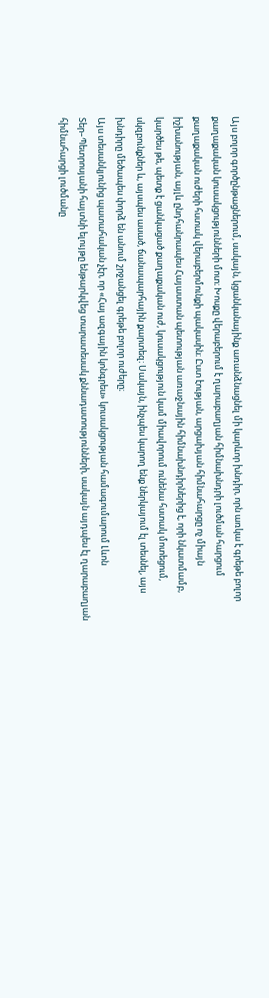Այս բոլոր գործընթացներում, սակայն, կցանկանայինք առանձնացնել մի կարևոր խնդիր, որն առկա է գրեթե բոլոր քաղաքական կուսակցությունների մոտ։ Խոսքը վերաբերում է ղարաբաղյան հիմնախնդրի լուծման հարցում քաղաքական ուժերի հստակ վերաբերմունքի պակասին։ Ըստ էության, արցախյան հիմնահարցը ոչ միայն իշխանության, այլև ընդհանրապես Հայաստան պետության առաջնային հիմնախնդիրներից է, որի նկատմամբ, կարծես թե, պետք է ցանկացած քաղաքական ուժ, կուսակցություն կամ միավորում ունենա հստակ մոտեցում, սկզբունքներ և, այսպես ասած, ճանապարհային քարտեզ։ Սակայն, ինչպես կարող ենք ներկայում էլ տեսնել, այս խնդիրը մեծապես փորձ են անում շրջանցել գրեթե բոլոր ուժերը։
Այս տեսանկյունից պատահական չէր, որ «Հայ ազգային կոնգրես» կուսակցության համագումարում Լևոն Տեր–Պետրոսյանի հայտնի ելույթը ենթարկվեց տարատեսակ քննադատությունների, սակայն այդպես էլ ղարաբաղյան հիմնահարցի լուծմանը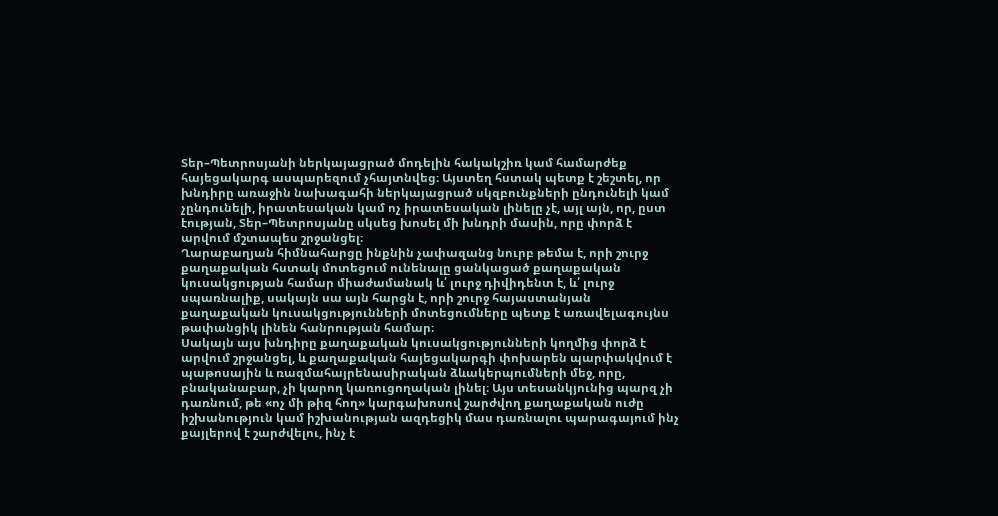Տեր–Պետրոսյանի ներկայացրած մոդելին հակակշիռ կամ համարժեք հայեցակարգ ասպարեզում չհայտնվեց։ Այստեղ հստակ պետք է շեշտել, որ խնդիրը առաջին նախագահի ներկայացրած սկզբունքների ընդունելի կամ չընդունելի, իրատեսական կամ ոչ իրատեսական լինելը չէ, այլ այն, որ, ըստ էության, Տեր–Պետրոսյանը սկսեց խոսել մի խնդրի մասին, որը փորձ է արվում մշտապես շրջանցել։
Ղարաբաղյան հիմնահարցը ինքնին չափազանց նուրբ թեմա է, որի շուրջ քաղաքական հստակ մոտեցում ունենալը ցանկացած քաղաքական կուսակցության համար միաժամանակ և՛ լուրջ դիվիդենտ է, և՛ լուրջ սպառնալիք, սակայն սա այն հարցն է, որի շուրջ հայաստանյան քաղաքական կուսակցությունների մոտեցումները պետք է առավելագույնս թափանցիկ լինեն հանրության համար։
Սակայն այս խնդիրը քաղաքական կուսակցությունների կողմից փորձ է արվում շրջանցել, և քաղաքական հայեցակարգի փոխարեն պարփակվում է պաթոսային և ռազմահայրենասիրական ձևակերպումների մեջ, որը, բնականաբար, չի կարող կառուցողական լինել։ Այս տեսանկյունից պարզ չի դառնում, թե «ոչ մի թիզ հող» կարգախոսով շարժվող քաղաքական ուժը իշխանություն կամ իշխանության ազդեցիկ մաս դառնալու պարագայում ինչ քայլերով է շարժվելու, ինչ է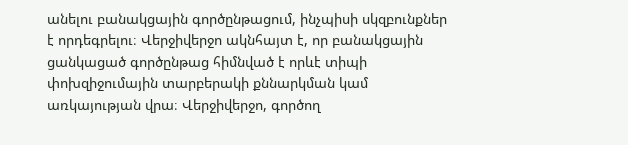անելու բանակցային գործընթացում, ինչպիսի սկզբունքներ է որդեգրելու։ Վերջիվերջո ակնհայտ է, որ բանակցային ցանկացած գործընթաց հիմնված է որևէ տիպի փոխզիջումային տարբերակի քննարկման կամ առկայության վրա։ Վերջիվերջո, գործող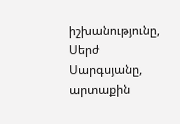իշխանությունը, Սերժ Սարգսյանը, արտաքին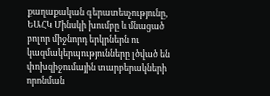քաղաքական գերատեսչությունը, ԵԱՀԿ Մինսկի խումբը և մնացած բոլոր միջնորդ երկրներն ու կազմակերպությունները լծված են փոխզիջումային տարբերակների որոնման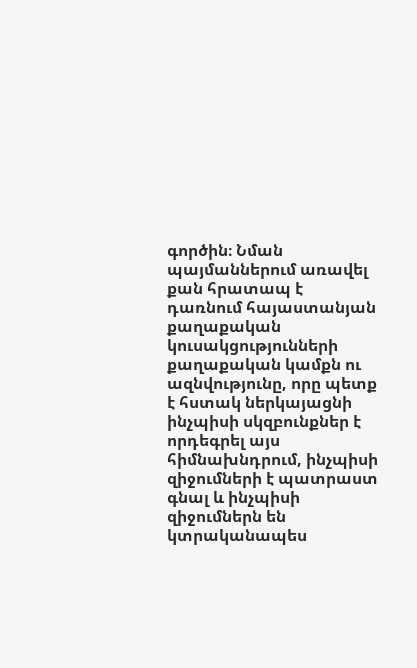գործին։ Նման պայմաններում առավել քան հրատապ է դառնում հայաստանյան քաղաքական կուսակցությունների քաղաքական կամքն ու ազնվությունը, որը պետք է հստակ ներկայացնի ինչպիսի սկզբունքներ է որդեգրել այս հիմնախնդրում, ինչպիսի զիջումների է պատրաստ գնալ և ինչպիսի զիջումներն են կտրականապես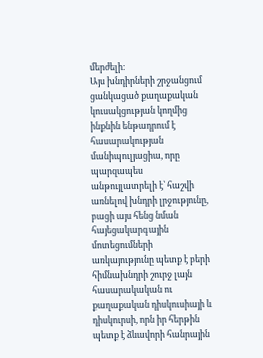մերժելի։
Այս խնդիրների շրջանցում ցանկացած քաղաքական կուսակցության կողմից ինքնին ենթադրում է հասարակության մանիպուլյացիա, որը պարզապես անթույլատրելի է՝ հաշվի առնելով խնդրի լրջությունը, բացի այս հենց նման հայեցակարգային մոտեցումների առկայությունը պետք է բերի հիմնախնդրի շուրջ լայն հասարակական ու քաղաքական դիսկուսիայի և դիսկուրսի, որն իր հերթին պետք է ձևավորի հանրային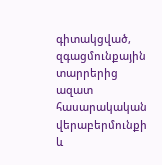գիտակցված, զգացմունքային տարրերից ազատ հասարակական վերաբերմունքի և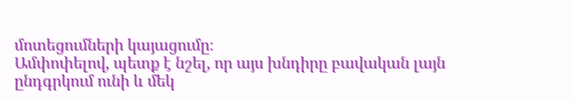մոտեցումների կայացումը։
Ամփոփելով, պետք է նշել, որ այս խնդիրը բավական լայն ընդգրկում ունի և մեկ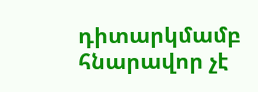դիտարկմամբ հնարավոր չէ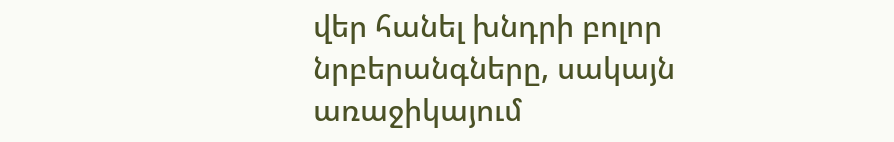վեր հանել խնդրի բոլոր նրբերանգները, սակայն առաջիկայում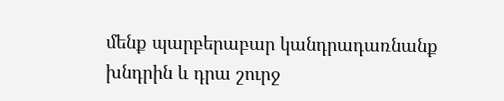մենք պարբերաբար կանդրադառնանք խնդրին և դրա շուրջ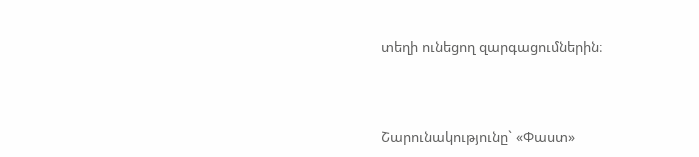տեղի ունեցող զարգացումներին։



Շարունակությունը` «Փաստ»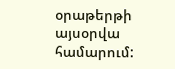օրաթերթի այսօրվա համարում: